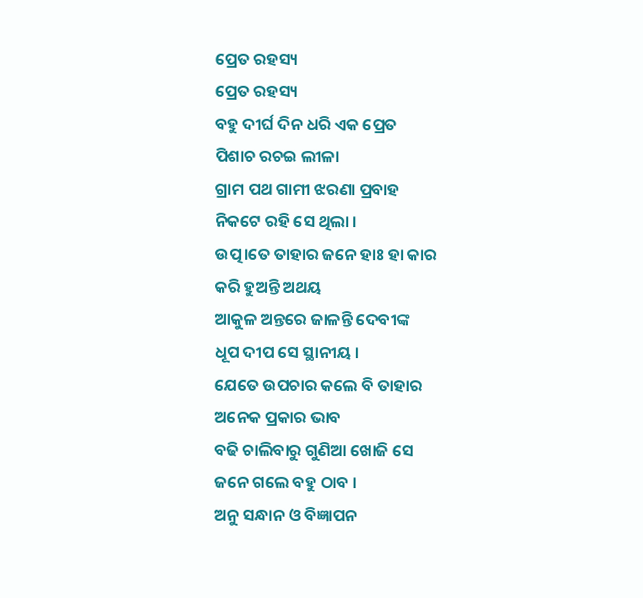ପ୍ରେତ ରହସ୍ୟ
ପ୍ରେତ ରହସ୍ୟ
ବହୁ ଦୀର୍ଘ ଦିନ ଧରି ଏକ ପ୍ରେତ
ପିଶାଚ ରଚଇ ଲୀଳା
ଗ୍ରାମ ପଥ ଗାମୀ ଝରଣା ପ୍ରବାହ
ନିକଟେ ରହି ସେ ଥିଲା ।
ଉତ୍ପ।ତେ ତାହାର ଜନେ ହାଃ ହା କାର
କରି ହୁଅନ୍ତି ଅଥୟ
ଆକୁଳ ଅନ୍ତରେ ଜାଳନ୍ତି ଦେବୀଙ୍କ
ଧୂପ ଦୀପ ସେ ସ୍ଥାନୀୟ ।
ଯେତେ ଉପଚାର କଲେ ବି ତାହାର
ଅନେକ ପ୍ରକାର ଭାବ
ବଢି ଚାଲିବାରୁ ଗୁଣିଆ ଖୋଜି ସେ
ଜନେ ଗଲେ ବହୁ ଠାବ ।
ଅନୁ ସନ୍ଧାନ ଓ ବିଜ୍ଞାପନ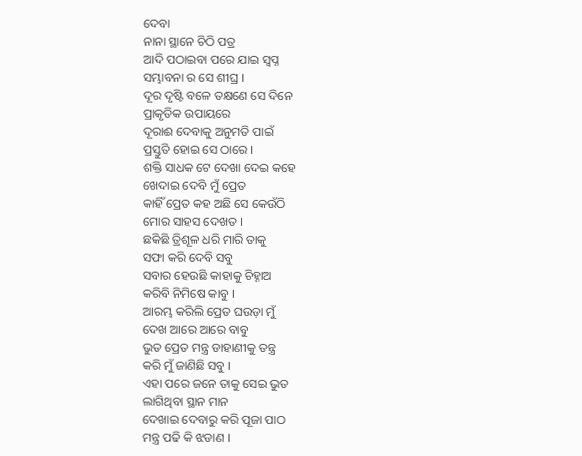ଦେବା
ନାନା ସ୍ଥାନେ ଚିଠି ପତ୍ର
ଆଦି ପଠାଇବା ପରେ ଯାଇ ସ୍ବପ୍ନ
ସମ୍ଭାବନା ର ସେ ଶୀଘ୍ର ।
ଦୂର ଦୃଷ୍ଟି ବଳେ ତକ୍ଷଣେ ସେ ଦିନେ
ପ୍ରାକୃତିକ ଉପାୟରେ
ଦୂରାଈ ଦେବାକୁ ଅନୁମତି ପାଇଁ
ପ୍ରସ୍ତୁତି ହୋଇ ସେ ଠାରେ ।
ଶକ୍ତି ସାଧକ ଟେ ଦେଖା ଦେଇ କହେ
ଖେଦାଇ ଦେବି ମୁଁ ପ୍ରେତ
କାହିଁ ପ୍ରେତ କହ ଅଛି ସେ କେଉଁଠି
ମୋର ସାହସ ଦେଖତ ।
ଛକିଛି ତ୍ରିଶୂଳ ଧରି ମାରି ତାକୁ
ସଫା କରି ଦେବି ସବୁ
ସବାର ହେଉଛି କାହାକୁ ଚିହ୍ନାଅ
କରିବି ନିମିଷେ କାବୁ ।
ଆରମ୍ଭ କରିଲି ପ୍ରେତ ଘଉଡ଼ା ମୁଁ
ଦେଖ ଆରେ ଆରେ ବାବୁ
ଭୁତ ପ୍ରେତ ମନ୍ତ୍ର ଡାହାଣୀକୁ ତନ୍ତ୍ର
କରି ମୁଁ ଜାଣିଛି ସବୁ ।
ଏହା ପରେ ଜନେ ତାକୁ ସେଇ ଭୁତ
ଲାଗିଥିବା ସ୍ଥାନ ମାନ
ଦେଖାଇ ଦେବାରୁ କରି ପୂଜା ପାଠ
ମନ୍ତ୍ର ପଢି କି ଝଡାଣ ।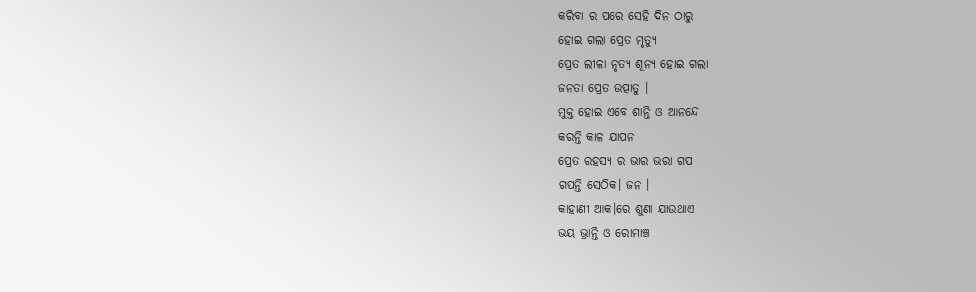କରିବା ର ପରେ ସେହି ଦିନ ଠାରୁ
ହୋଇ ଗଲା ପ୍ରେତ ମୃତ୍ୟୁ
ପ୍ରେତ ଲୀଳା ନୃତ୍ୟ ଶୂନ୍ୟ ହୋଇ ଗଲା
ଜନତା ପ୍ରେତ ଉତ୍ପାତୁ ।
ମୁକ୍ତ ହୋଇ ଏବେ ଶାନ୍ତି ଓ ଆନନ୍ଦେ
କରନ୍ତି କାଳ ଯାପନ
ପ୍ରେତ ରହସ୍ୟ ର ଭାର ଭରା ଗପ
ଗପନ୍ତି ସେଠିକ। ଜନ ।
କାହାଣୀ ଆକ।ରେ ଶୁଣା ଯାଉଥାଏ
ଭୟ ଭ୍ରାନ୍ତି ଓ ରୋମାଞ୍ଚ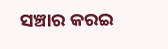ସଞ୍ଚାର କରଇ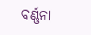ବର୍ଣ୍ଣନା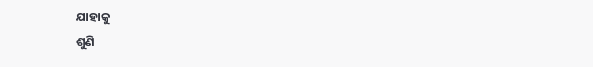ଯାହାକୁ
ଶୁଣି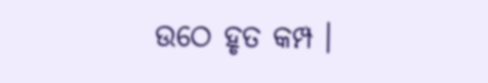ଉଠେ ହୃତ କମ୍ପ ।